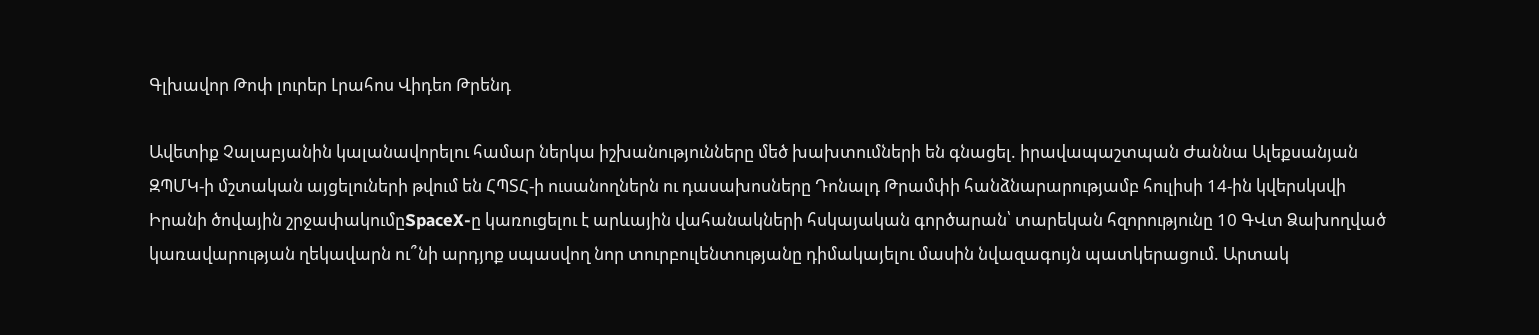Գլխավոր Թոփ լուրեր Լրահոս Վիդեո Թրենդ

Ավետիք Չալաբյանին կալանավորելու համար ներկա իշխանությունները մեծ խախտումների են գնացել. իրավապաշտպան Ժաննա Ալեքսանյան ԶՊՄԿ-ի մշտական այցելուների թվում են ՀՊՏՀ-ի ուսանողներն ու դասախոսները Դոնալդ Թրամփի հանձնարարությամբ հուլիսի 14-ին կվերսկսվի Իրանի ծովային շրջափակումըSpaceX-ը կառուցելու է արևային վահանակների հսկայական գործարան՝ տարեկան հզորությունը 10 ԳՎտ Ձախողված կառավարության ղեկավարն ու՞նի արդյոք սպասվող նոր տուրբուլենտությանը դիմակայելու մասին նվազագույն պատկերացում. Արտակ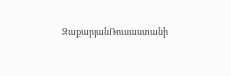ԶաքարյանՌուսաստանի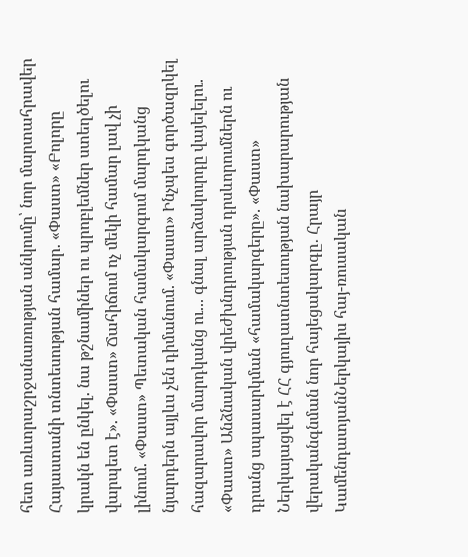հետ առևտրաշրջանառության անկումը՝ նոր մարտահրավեր Հայաստանի տնտեսության համար. «Փաստ» «Բոլորը կրակն են ընկել. նա թշնամիներ ու պրոբլեմներ ստեղծելու վարպետ է». «Փաստ» Ճահիճում ոչ մեկի համար լավ չի լինում. «Փաստ» Պետական համակարգում մարդկանց նյարդերն այլևս չեն դիմանում. «Փաստ» Ինչպես գործազրկել հազարավոր մարդկանց ու... գնալ արձակուրդը վայելելու. «Փաստ» Անձնական վրեժխնդրության դրսևորումներն ու դրանց սպասարկման «համակարգերը». «Փաստ» Ներկայացվել է ՀՀ գյուղատնտեսության նախարարության վերականգնման նոր հայեցակարգը․ Հրայր ԿամենդատյանՆերկայիս հայ-ռուսական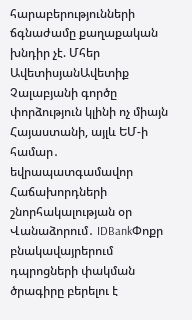հարաբերությունների ճգնաժամը քաղաքական խնդիր չէ. Մհեր ԱվետիսյանԱվետիք Չալաբյանի գործը փորձություն կլինի ոչ միայն Հայաստանի, այլև ԵՄ-ի համար․ եվրապատգամավոր Հաճախորդների շնորհակալության օր Վանաձորում․ IDBankՓոքր բնակավայրերում դպրոցների փակման ծրագիրը բերելու է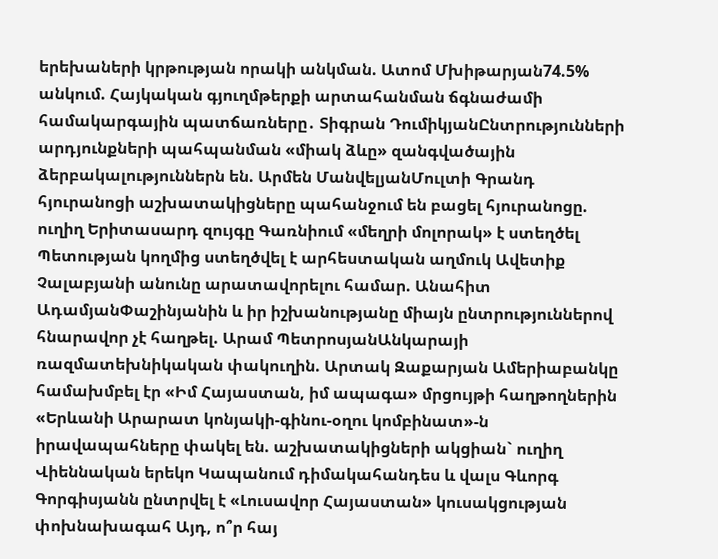երեխաների կրթության որակի անկման. Ատոմ Մխիթարյան74.5% անկում. Հայկական գյուղմթերքի արտահանման ճգնաժամի համակարգային պատճառները․ Տիգրան ԴումիկյանԸնտրությունների արդյունքների պահպանման «միակ ձևը» զանգվածային ձերբակալություններն են. Արմեն ՄանվելյանՄուլտի Գրանդ հյուրանոցի աշխատակիցները պահանջում են բացել հյուրանոցը. ուղիղ Երիտասարդ զույգը Գառնիում «մեղրի մոլորակ» է ստեղծել Պետության կողմից ստեղծվել է արհեստական աղմուկ Ավետիք Չալաբյանի անունը արատավորելու համար. Անահիտ ԱդամյանՓաշինյանին և իր իշխանությանը միայն ընտրություններով հնարավոր չէ հաղթել. Արամ ՊետրոսյանԱնկարայի ռազմատեխնիկական փակուղին. Արտակ Զաքարյան Ամերիաբանկը համախմբել էր «Իմ Հայաստան, իմ ապագա» մրցույթի հաղթողներին «Երևանի Արարատ կոնյակի-գինու-օղու կոմբինատ»-ն իրավապահները փակել են. աշխատակիցների ակցիան` ուղիղ Վիեննական երեկո Կապանում դիմակահանդես և վալս Գևորգ Գորգիսյանն ընտրվել է «Լուսավոր Հայաստան» կուսակցության փոխնախագահ Այդ, ո՞ր հայ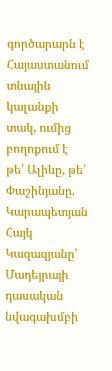գործարարն է Հայաստանում տնային կալանքի տակ, ումից բողոքում է թե՛ Ալիևը, թե՛ Փաշինյանը. Կարապետյան Հայկ Կազազյանը՝ Մադեյրայի դասական նվագախմբի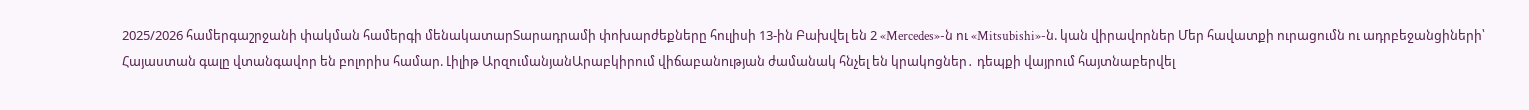2025/2026 համերգաշրջանի փակման համերգի մենակատարՏարադրամի փոխարժեքները հուլիսի 13-ին Բախվել են 2 «Mercedes»-ն ու «Mitsubishi»-ն. կան վիրավnրներ Մեր հավատքի ուրացումն ու ադրբեջանցիների՝ Հայաստան գալը վտանգավոր են բոլորիս համար. Լիլիթ ԱրզումանյանԱրաբկիրում վիճաբանnւթյան ժամանակ հնչել են կրակnցներ․ դեպքի վայրում հայտնաբերվել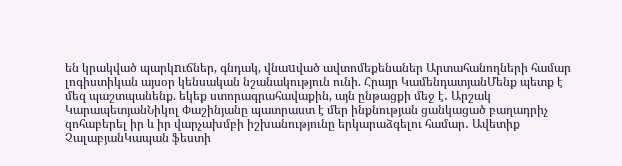են կրակված պարկnւճներ, գնդակ, վնաuված ավտոմեքենաներ Արտահանողների համար լոգիստիկան այսօր կենսական նշանակություն ունի. Հրայր ԿամենդատյանՄենք պետք է մեզ պաշտպանենք. եկեք ստորագրահավաքին, այն ընթացքի մեջ է․ Արշակ ԿարապետյանՆիկոլ Փաշինյանը պատրաստ է մեր ինքնության ցանկացած բաղադրիչ զոհաբերել իր և իր վարչախմբի իշխանությունը երկարաձգելու համար․ Ավետիք ՉալաբյանԿապան ֆեստի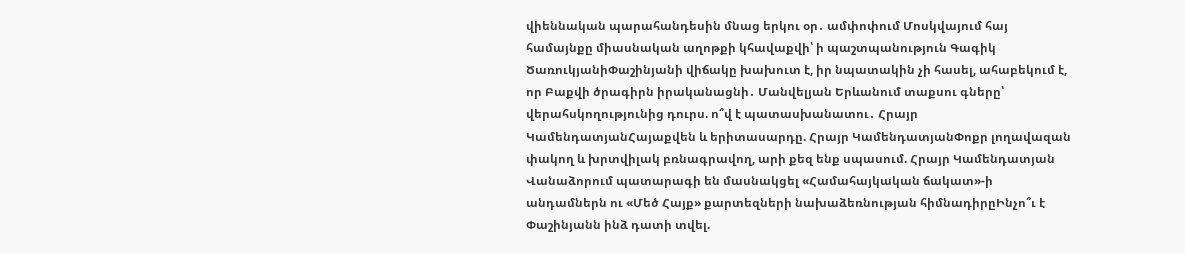վիեննական պարահանդեսին մնաց երկու օր․ ամփոփում Մոսկվայում հայ համայնքը միասնական աղոթքի կհավաքվի՝ ի պաշտպանություն Գագիկ ԾառուկյանիՓաշինյանի վիճակը խախուտ է, իր նպատակին չի հասել, ահաբեկում է, որ Բաքվի ծրագիրն իրականացնի․ Մանվելյան Երևանում տաքսու գները՝ վերահսկողությունից դուրս. ո՞վ է պատասխանատու․ Հրայր ԿամենդատյանՀայաքվեն և երիտասարդը. Հրայր ԿամենդատյանՓոքր լողավազան փակող և խրտվիլակ բռնագրավող, արի քեզ ենք սպասում. Հրայր Կամենդատյան Վանաձորում պատարագի են մասնակցել «Համահայկական ճակատ»-ի անդամներն ու «Մեծ Հայք» քարտեզների նախաձեռնության հիմնադիրըԻնչո՞ւ է Փաշինյանն ինձ դատի տվել.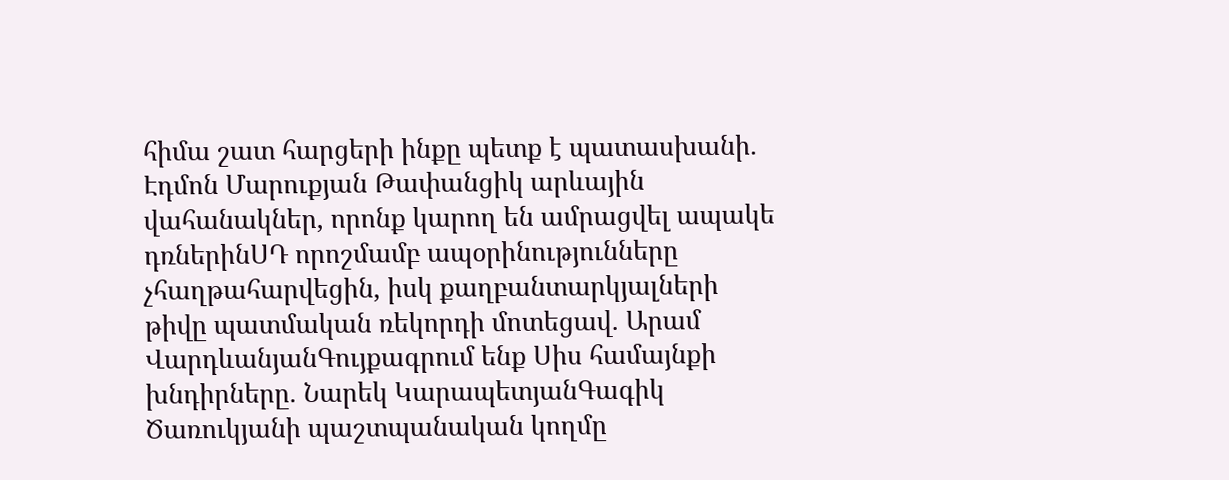հիմա շատ հարցերի ինքը պետք է պատասխանի. Էդմոն Մարուքյան Թափանցիկ արևային վահանակներ, որոնք կարող են ամրացվել ապակե դռներինՍԴ որոշմամբ ապօրինությունները չհաղթահարվեցին, իսկ քաղբանտարկյալների թիվը պատմական ռեկորդի մոտեցավ. Արամ ՎարդևանյանԳույքագրում ենք Սիս համայնքի խնդիրները. Նարեկ ԿարապետյանԳագիկ Ծառուկյանի պաշտպանական կողմը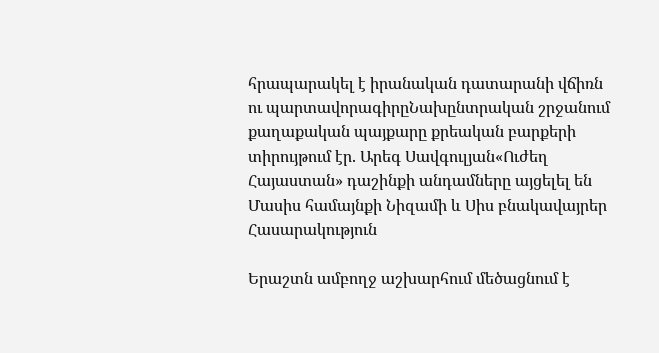հրապարակել է իրանական դատարանի վճիռն ու պարտավորագիրըՆախընտրական շրջանում քաղաքական պայքարը քրեական բարքերի տիրույթում էր. Արեգ Սավգուլյան«Ուժեղ Հայաստան» դաշինքի անդամները այցելել են Մասիս համայնքի Նիզամի և Սիս բնակավայրեր
Հասարակություն

Երաշտն ամբողջ աշխարհում մեծացնում է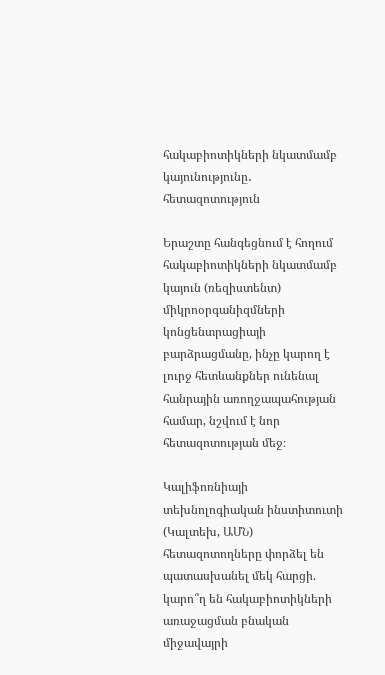հակաբիոտիկների նկատմամբ կայունությունը․ հետազոտություն

Երաշտը հանգեցնում է հողում հակաբիոտիկների նկատմամբ կայուն (ռեզիստենտ) միկրոօրգանիզմների կոնցենտրացիայի բարձրացմանը, ինչը կարող է լուրջ հետևանքներ ունենալ հանրային առողջապահության համար, նշվում է նոր հետազոտության մեջ։

Կալիֆոռնիայի տեխնոլոգիական ինստիտուտի (Կալտեխ, ԱՄՆ) հետազոտողները փորձել են պատասխանել մեկ հարցի. կարո՞ղ են հակաբիոտիկների առաջացման բնական միջավայրի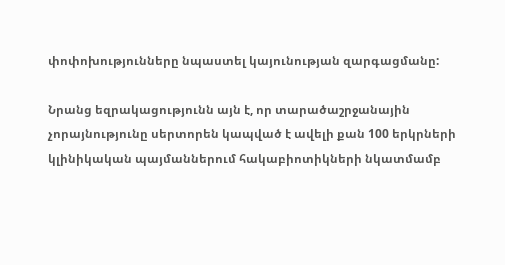փոփոխությունները նպաստել կայունության զարգացմանը:

Նրանց եզրակացությունն այն է, որ տարածաշրջանային չորայնությունը սերտորեն կապված է ավելի քան 100 երկրների կլինիկական պայմաններում հակաբիոտիկների նկատմամբ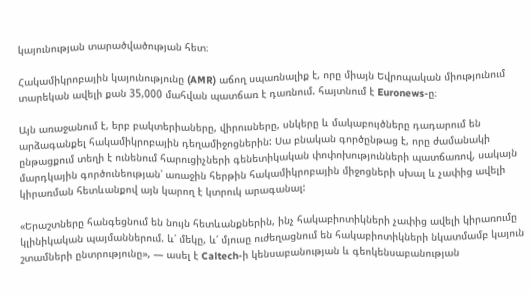կայունության տարածվածության հետ։

Հակամիկրոբային կայունությունը (AMR) աճող սպառնալիք է, որը միայն Եվրոպական միությունում տարեկան ավելի քան 35,000 մահվան պատճառ է դառնում. հայտնում է Euronews-ը։

Այն առաջանում է, երբ բակտերիաները, վիրուսները, սնկերը և մակաբույծները դադարում են արձագանքել հակամիկրոբային դեղամիջոցներին: Սա բնական գործընթաց է, որը ժամանակի ընթացքում տեղի է ունենում հարուցիչների գենետիկական փոփոխությունների պատճառով, սակայն մարդկային գործունեության՝ առաջին հերթին հակամիկրոբային միջոցների սխալ և չափից ավելի կիրառման հետևանքով այն կարող է կտրուկ արագանալ:

«Երաշտները հանգեցնում են նույն հետևանքներին, ինչ հակաբիոտիկների չափից ավելի կիրառումը կլինիկական պայմաններում. և՛ մեկը, և՛ մյուսը ուժեղացնում են հակաբիոտիկների նկատմամբ կայուն շտամների ընտրությունը», — ասել է Caltech-ի կենսաբանության և գեոկենսաբանության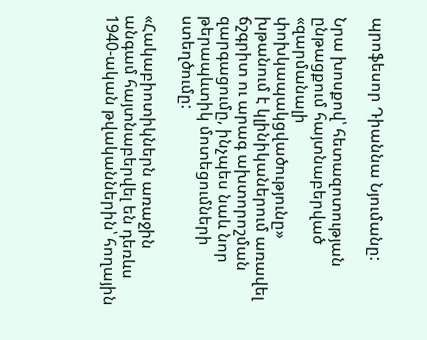պրոֆեսոր Դիաննա Նյումանը:

Նրա խոսքով՝ հետազոտության ընթացքում հայտնաբերված «զարմանալի փոխկապակցվածությունը» խթանում է կլինիկաներում առավել ճշգրիտ ու արագ ախտորոշման զարգացումը, ինչպես նաև նոր թերապևտիկ մոտեցումների ստեղծումը:

«Հակաբիոտիկներն առաջին անգամ հայտնաբերվել են դեռևս 1940-ական թվականներին՝ հողային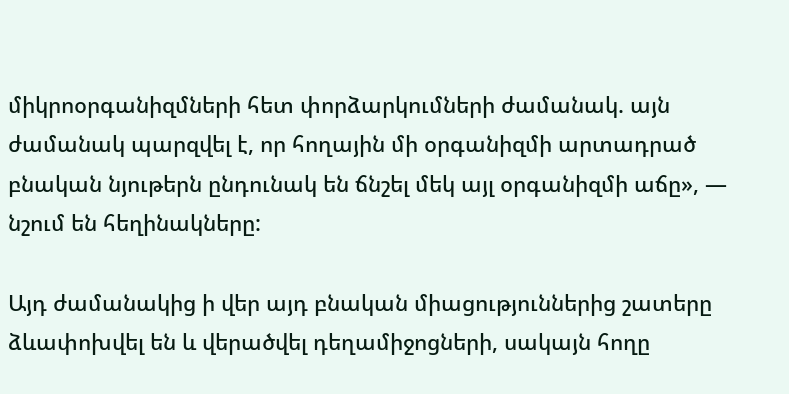միկրոօրգանիզմների հետ փորձարկումների ժամանակ. այն ժամանակ պարզվել է, որ հողային մի օրգանիզմի արտադրած բնական նյութերն ընդունակ են ճնշել մեկ այլ օրգանիզմի աճը», — նշում են հեղինակները:

Այդ ժամանակից ի վեր այդ բնական միացություններից շատերը ձևափոխվել են և վերածվել դեղամիջոցների, սակայն հողը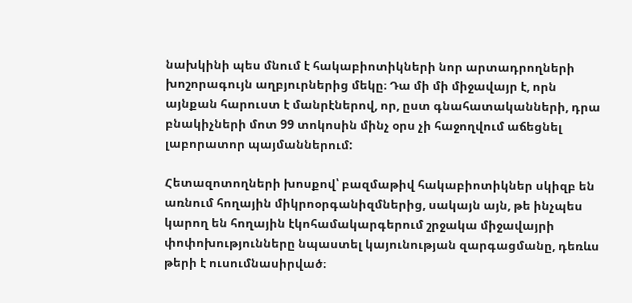նախկինի պես մնում է հակաբիոտիկների նոր արտադրողների խոշորագույն աղբյուրներից մեկը։ Դա մի մի միջավայր է, որն այնքան հարուստ է մանրէներով, որ, ըստ գնահատականների, դրա բնակիչների մոտ 99 տոկոսին մինչ օրս չի հաջողվում աճեցնել լաբորատոր պայմաններում:

Հետազոտողների խոսքով՝ բազմաթիվ հակաբիոտիկներ սկիզբ են առնում հողային միկրոօրգանիզմներից, սակայն այն, թե ինչպես կարող են հողային էկոհամակարգերում շրջակա միջավայրի փոփոխությունները նպաստել կայունության զարգացմանը, դեռևս թերի է ուսումնասիրված։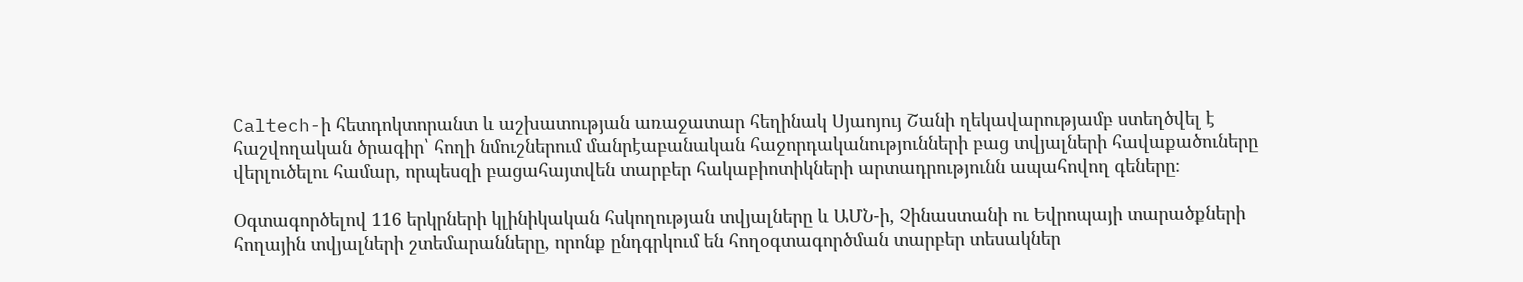Caltech-ի հետդոկտորանտ և աշխատության առաջատար հեղինակ Սյաոյույ Շանի ղեկավարությամբ ստեղծվել է հաշվողական ծրագիր՝ հողի նմուշներում մանրէաբանական հաջորդականությունների բաց տվյալների հավաքածուները վերլուծելու համար, որպեսզի բացահայտվեն տարբեր հակաբիոտիկների արտադրությունն ապահովող գեները։

Օգտագործելով 116 երկրների կլինիկական հսկողության տվյալները և ԱՄՆ-ի, Չինաստանի ու Եվրոպայի տարածքների հողային տվյալների շտեմարանները, որոնք ընդգրկում են հողօգտագործման տարբեր տեսակներ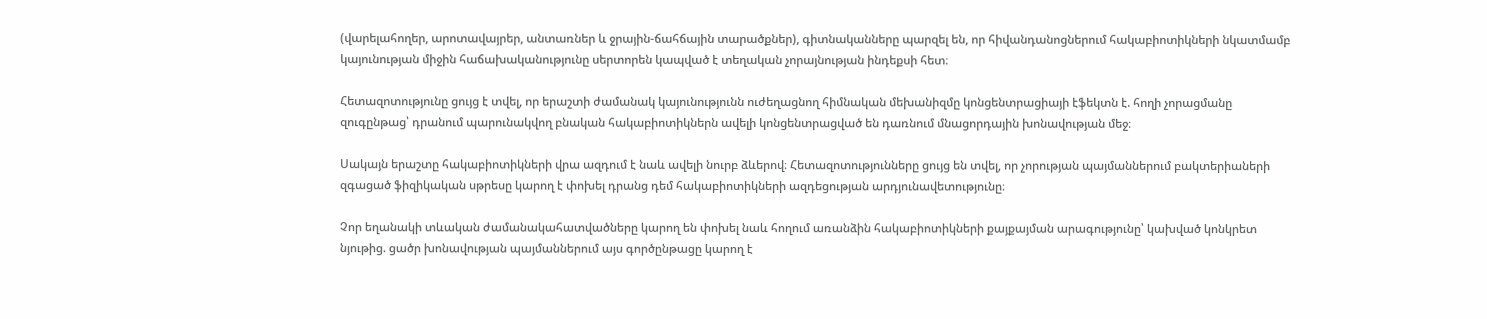(վարելահողեր, արոտավայրեր, անտառներ և ջրային-ճահճային տարածքներ), գիտնականները պարզել են, որ հիվանդանոցներում հակաբիոտիկների նկատմամբ կայունության միջին հաճախականությունը սերտորեն կապված է տեղական չորայնության ինդեքսի հետ։

Հետազոտությունը ցույց է տվել, որ երաշտի ժամանակ կայունությունն ուժեղացնող հիմնական մեխանիզմը կոնցենտրացիայի էֆեկտն է. հողի չորացմանը զուգընթաց՝ դրանում պարունակվող բնական հակաբիոտիկներն ավելի կոնցենտրացված են դառնում մնացորդային խոնավության մեջ։

Սակայն երաշտը հակաբիոտիկների վրա ազդում է նաև ավելի նուրբ ձևերով։ Հետազոտությունները ցույց են տվել, որ չորության պայմաններում բակտերիաների զգացած ֆիզիկական սթրեսը կարող է փոխել դրանց դեմ հակաբիոտիկների ազդեցության արդյունավետությունը։

Չոր եղանակի տևական ժամանակահատվածները կարող են փոխել նաև հողում առանձին հակաբիոտիկների քայքայման արագությունը՝ կախված կոնկրետ նյութից. ցածր խոնավության պայմաններում այս գործընթացը կարող է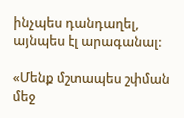ինչպես դանդաղել, այնպես էլ արագանալ:

«Մենք մշտապես շփման մեջ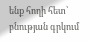ենք հողի հետ՝ բնության գրկում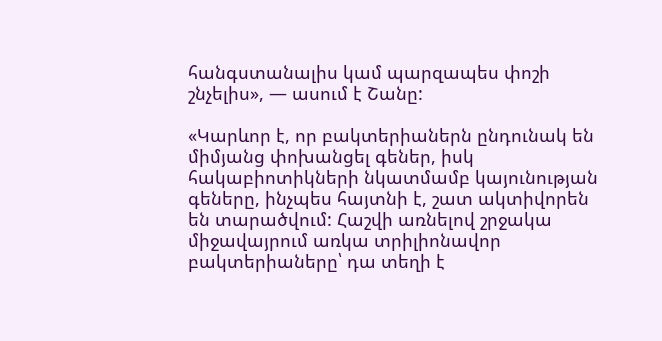հանգստանալիս կամ պարզապես փոշի շնչելիս», — ասում է Շանը:

«Կարևոր է, որ բակտերիաներն ընդունակ են միմյանց փոխանցել գեներ, իսկ հակաբիոտիկների նկատմամբ կայունության գեները, ինչպես հայտնի է, շատ ակտիվորեն են տարածվում: Հաշվի առնելով շրջակա միջավայրում առկա տրիլիոնավոր բակտերիաները՝ դա տեղի է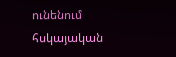ունենում հսկայական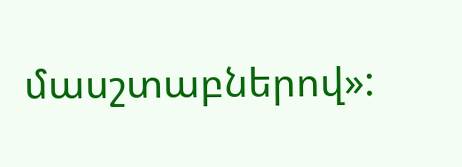մասշտաբներով»: